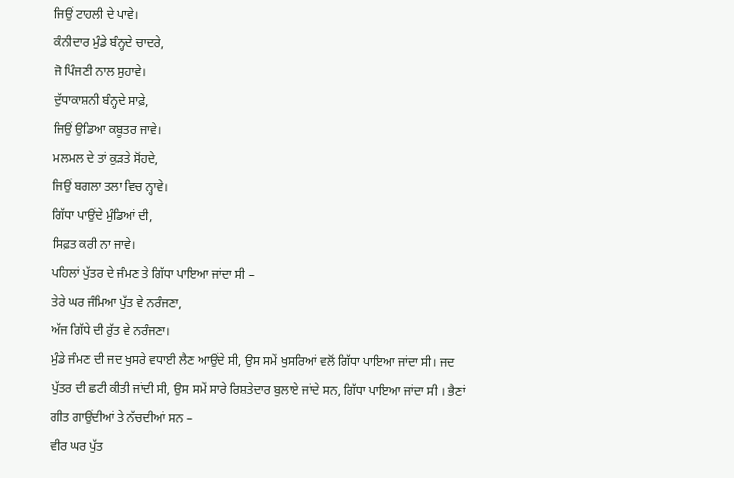ਜਿਉਂ ਟਾਹਲੀ ਦੇ ਪਾਵੇ।
ਕੰਨੀਦਾਰ ਮੁੰਡੇ ਬੰਨ੍ਹਦੇ ਚਾਦਰੇ,
ਜੋ ਪਿੰਜਣੀ ਨਾਲ ਸੁਹਾਵੇ।
ਦੁੱਧਾਕਾਸ਼ਨੀ ਬੰਨ੍ਹਦੇ ਸਾਫ਼ੇ,
ਜਿਉਂ ਉਡਿਆ ਕਬੂਤਰ ਜਾਵੇ।
ਮਲਮਲ ਦੇ ਤਾਂ ਕੁੜਤੇ ਸੋਂਹਦੇ,
ਜਿਉਂ ਬਗਲਾ ਤਲਾ ਵਿਚ ਨ੍ਹਾਵੇ।
ਗਿੱਧਾ ਪਾਉਂਦੇ ਮੁੰਡਿਆਂ ਦੀ,
ਸਿਫ਼ਤ ਕਰੀ ਨਾ ਜਾਵੇ।
ਪਹਿਲਾਂ ਪੁੱਤਰ ਦੇ ਜੰਮਣ ਤੇ ਗਿੱਧਾ ਪਾਇਆ ਜਾਂਦਾ ਸੀ –
ਤੇਰੇ ਘਰ ਜੰਮਿਆ ਪੁੱਤ ਵੇ ਨਰੰਜਣਾ,
ਅੱਜ ਗਿੱਧੇ ਦੀ ਰੁੱਤ ਵੇ ਨਰੰਜਣਾ।
ਮੁੰਡੇ ਜੰਮਣ ਦੀ ਜਦ ਖੁਸਰੇ ਵਧਾਈ ਲੈਣ ਆਉਂਦੇ ਸੀ, ਉਸ ਸਮੇਂ ਖੁਸਰਿਆਂ ਵਲੋਂ ਗਿੱਧਾ ਪਾਇਆ ਜਾਂਦਾ ਸੀ। ਜਦ ਪੁੱਤਰ ਦੀ ਛਟੀ ਕੀਤੀ ਜਾਂਦੀ ਸੀ, ਉਸ ਸਮੇਂ ਸਾਰੇ ਰਿਸ਼ਤੇਦਾਰ ਬੁਲਾਏ ਜਾਂਦੇ ਸਨ, ਗਿੱਧਾ ਪਾਇਆ ਜਾਂਦਾ ਸੀ । ਭੈਣਾਂ ਗੀਤ ਗਾਉਂਦੀਆਂ ਤੇ ਨੱਚਦੀਆਂ ਸਨ –
ਵੀਰ ਘਰ ਪੁੱਤ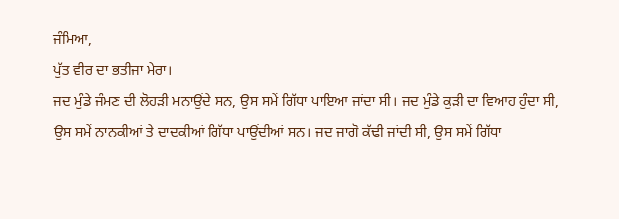ਜੰਮਿਆ,
ਪੁੱਤ ਵੀਰ ਦਾ ਭਤੀਜਾ ਮੇਰਾ।
ਜਦ ਮੁੰਡੇ ਜੰਮਣ ਦੀ ਲੋਹੜੀ ਮਨਾਉਂਦੇ ਸਨ, ਉਸ ਸਮੇਂ ਗਿੱਧਾ ਪਾਇਆ ਜਾਂਦਾ ਸੀ। ਜਦ ਮੁੰਡੇ ਕੁੜੀ ਦਾ ਵਿਆਹ ਹੁੰਦਾ ਸੀ, ਉਸ ਸਮੇਂ ਨਾਨਕੀਆਂ ਤੇ ਦਾਦਕੀਆਂ ਗਿੱਧਾ ਪਾਉਂਦੀਆਂ ਸਨ। ਜਦ ਜਾਗੋ ਕੱਢੀ ਜਾਂਦੀ ਸੀ, ਉਸ ਸਮੇਂ ਗਿੱਧਾ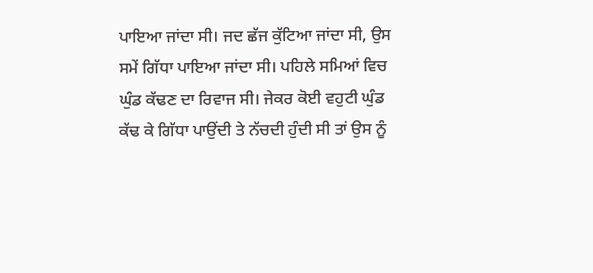ਪਾਇਆ ਜਾਂਦਾ ਸੀ। ਜਦ ਛੱਜ ਕੁੱਟਿਆ ਜਾਂਦਾ ਸੀ, ਉਸ ਸਮੇਂ ਗਿੱਧਾ ਪਾਇਆ ਜਾਂਦਾ ਸੀ। ਪਹਿਲੇ ਸਮਿਆਂ ਵਿਚ ਘੁੰਡ ਕੱਢਣ ਦਾ ਰਿਵਾਜ ਸੀ। ਜੇਕਰ ਕੋਈ ਵਹੁਟੀ ਘੁੰਡ ਕੱਢ ਕੇ ਗਿੱਧਾ ਪਾਉਂਦੀ ਤੇ ਨੱਚਦੀ ਹੁੰਦੀ ਸੀ ਤਾਂ ਉਸ ਨੂੰ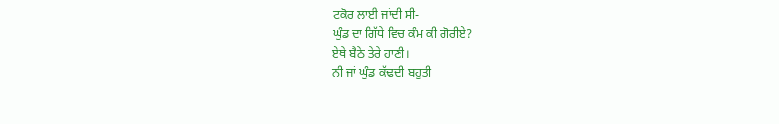ਟਕੋਰ ਲਾਈ ਜਾਂਦੀ ਸੀ-
ਘੁੰਡ ਦਾ ਗਿੱਧੇ ਵਿਚ ਕੰਮ ਕੀ ਗੋਰੀਏ?
ਏਥੇ ਬੈਠੇ ਤੇਰੇ ਹਾਣੀ।
ਨੀ ਜਾਂ ਘੁੰਡ ਕੱਢਦੀ ਬਹੁਤੀ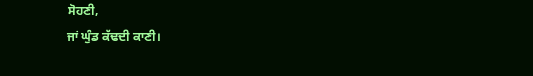ਸੋਹਣੀ,
ਜਾਂ ਘੁੰਡ ਕੱਢਦੀ ਕਾਣੀ।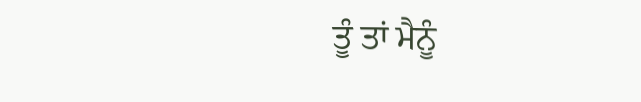ਤੂੰ ਤਾਂ ਮੈਨੂੰ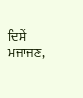ਦਿਸੇਂ ਮਜਾਜਣ,